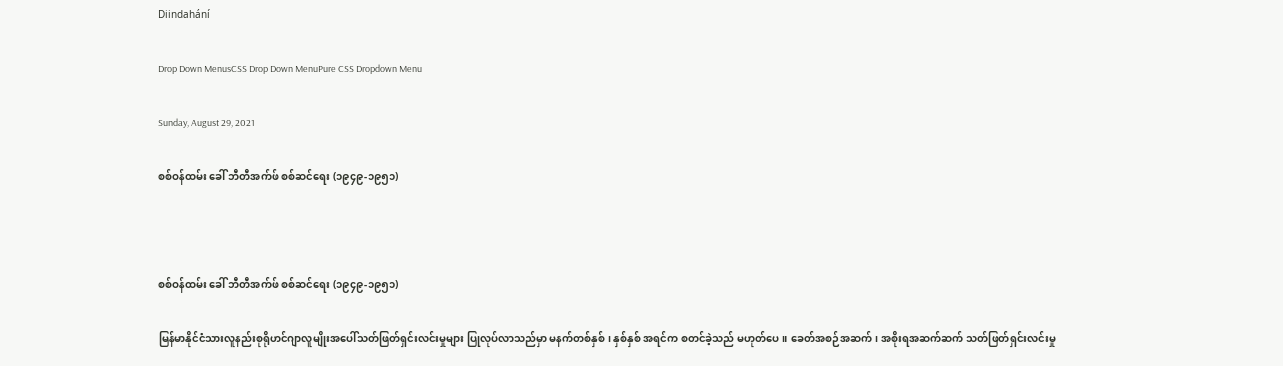Diindahání

Drop Down MenusCSS Drop Down MenuPure CSS Dropdown Menu

Sunday, August 29, 2021

စစ်ဝန်ထမ်း ခေါ် ဘီတီအက်ဖ် စစ်ဆင်ရေး (၁၉၄၉-၁၉၅၁)



စစ်ဝန်ထမ်း ခေါ် ဘီတီအက်ဖ် စစ်ဆင်ရေး (၁၉၄၉-၁၉၅၁)

မြန်မာနိုင်ငံသားလူနည်းစုရိုဟင်ဂျာလူမျိုးအပေါ်သတ်ဖြတ်ရှင်းလင်းမှုများ ပြုလုပ်လာသည်မှာ မနက်တစ်နှစ်၊ နှစ်နှစ် အရင်က စတင်ခဲ့သည် မဟုတ်ပေ။ ခေတ်အစဉ်အဆက်၊ အစိုးရအဆက်ဆက် သတ်ဖြတ်ရှင်းလင်းမှု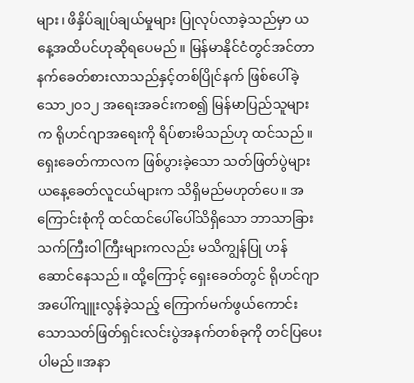များ၊ ဖိနှိပ်ချုပ်ချယ်မှုများ ပြုလုပ်လာခဲ့သည်မှာ ယနေ့အထိပင်ဟုဆိုရပေမည်။ မြန်မာနိုင်ငံတွင်အင်တာနက်ခေတ်စားလာသည်နှင့်တစ်ပြိုင်နက် ဖြစ်ပေါ်ခဲ့သော၂၀၁၂ အရေးအခင်းကစ၍ မြန်မာပြည်သူများက ရိုဟင်ဂျာအရေးကို ရိပ်စားမိသည်ဟု ထင်သည်။ ရှေးခေတ်ကာလက ဖြစ်ပွားခဲ့သော သတ်ဖြတ်ပွဲများ ယနေ့ခေတ်လူငယ်များက သိရှိမည်မဟုတ်ပေ။ အကြောင်းစုံကို ထင်ထင်ပေါ်ပေါ်သိရှိသော ဘာသာခြားသက်ကြီးဝါကြီးများကလည်း မသိကျွန်ပြု ဟန်ဆောင်နေသည်။ ထို့ကြောင့် ရှေးခေတ်တွင် ရိုဟင်ဂျာအပေါ်ကျူးလွန်ခဲ့သည့် ကြောက်မက်ဖွယ်ကောင်းသောသတ်ဖြတ်ရှင်းလင်းပွဲအနက်တစ်ခုကို တင်ပြပေးပါမည်။အနာ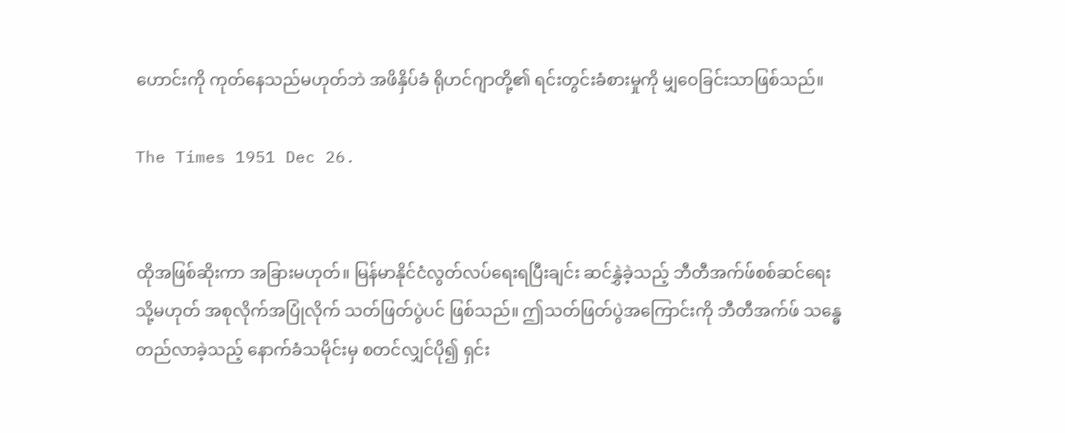ဟောင်းကို ကုတ်နေသည်မဟုတ်ဘဲ အဖိနှိပ်ခံ ရိုဟင်ဂျာတို့၏ ရင်းတွင်းခံစားမှုကို မျှဝေခြင်းသာဖြစ်သည်။

The Times 1951 Dec 26.


ထိုအဖြစ်ဆိုးကာ အခြားမဟုတ်။ မြန်မာနိုင်ငံလွတ်လပ်ရေးရပြီးချင်း ဆင်နွှဲခဲ့သည့် ဘီတီအက်ဖ်စစ်ဆင်ရေး သို့မဟုတ် အစုလိုက်အပြုံလိုက် သတ်ဖြတ်ပွဲပင် ဖြစ်သည်။ ဤသတ်ဖြတ်ပွဲအကြောင်းကို ဘီတီအက်ဖ် သန္ဓေတည်လာခဲ့သည့် နောက်ခံသမိုင်းမှ စတင်လျှင်ပို၍ ရှင်း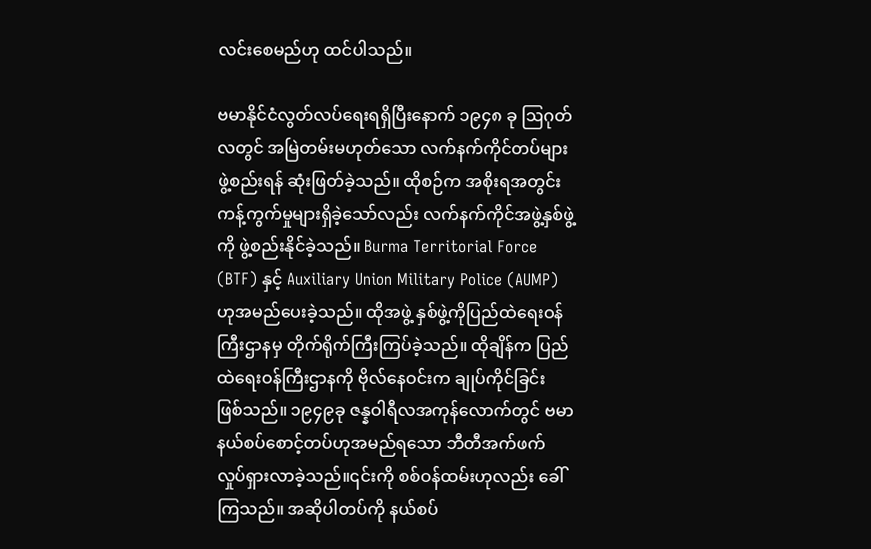လင်းစေမည်ဟု ထင်ပါသည်။

ဗမာနိုင်ငံလွတ်လပ်ရေးရရှိပြီးနောက် ၁၉၄၈ ခု ဩဂုတ်လတွင် အမြဲတမ်းမဟုတ်သော လက်နက်ကိုင်တပ်များဖွဲ့စည်းရန် ဆုံးဖြတ်ခဲ့သည်။ ထိုစဉ်က အစိုးရအတွင်း ကန့်ကွက်မှုများရှိခဲ့သော်လည်း လက်နက်ကိုင်အဖွဲ့နှစ်ဖွဲ့ကို ဖွဲ့စည်းနိုင်ခဲ့သည်။ Burma Territorial Force (BTF) နှင့် Auxiliary Union Military Police (AUMP) ဟုအမည်ပေးခဲ့သည်။ ထိုအဖွဲ့ နှစ်ဖွဲ့ကိုပြည်ထဲရေးဝန်ကြီးဌာနမှ တိုက်ရိုက်ကြီးကြပ်ခဲ့သည်။ ထိုချိန်က ပြည်ထဲရေးဝန်ကြီးဌာနကို ဗိုလ်နေဝင်းက ချုပ်ကိုင်ခြင်း ဖြစ်သည်။ ၁၉၄၉ခု ဇန္နဝါရီလအကုန်လောက်တွင် ဗမာနယ်စပ်စောင့်တပ်ဟုအမည်ရသော ဘီတီအက်ဖက် လှုပ်ရှားလာခဲ့သည်။၎င်းကို စစ်ဝန်ထမ်းဟုလည်း ခေါ်ကြသည်။ အဆိုပါတပ်ကို နယ်စပ်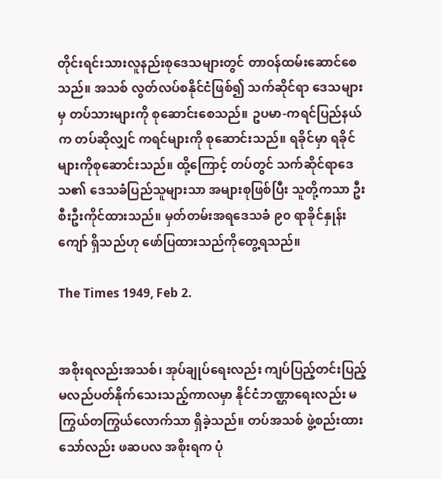တိုင်းရင်းသားလူနည်းစုဒေသများတွင် တာဝန်ထမ်းဆောင်စေသည်။ အသစ် လွတ်လပ်စနိုင်ငံဖြစ်၍ သက်ဆိုင်ရာ ဒေသများမှ တပ်သားများကို စုဆောင်းစေသည်။ ဥပမာ-ကရင်ပြည်နယ်က တပ်ဆိုလျှင် ကရင်များကို စုဆောင်းသည်။ ရခိုင်မှာ ရခိုင်များကိုစုဆောင်းသည်။ ထို့ကြောင့် တပ်တွင် သက်ဆိုင်ရာဒေသ၏ ဒေသခံပြည်သူများသာ အများစုဖြစ်ပြီး သူတို့ကသာ ဦးစီးဦးကိုင်ထားသည်။ မှတ်တမ်းအရဒေသခံ ၉၀ ရာခိုင်နှုန်းကျော် ရှိသည်ဟု ဖော်ပြထားသည်ကိုတွေ့ရသည်။

The Times 1949, Feb 2.


အစိုးရလည်းအသစ်၊ အုပ်ချုပ်ရေးလည်း ကျပ်ပြည့်တင်းပြည့် မလည်ပတ်နိုက်သေးသည့်ကာလမှာ နိုင်ငံဘဏ္ဌာရေးလည်း မကြွယ်တကြွယ်လောက်သာ ရှိခဲ့သည်။ တပ်အသစ် ဖွဲ့စည်းထားသော်လည်း ဖဆပလ အစိုးရက ပုံ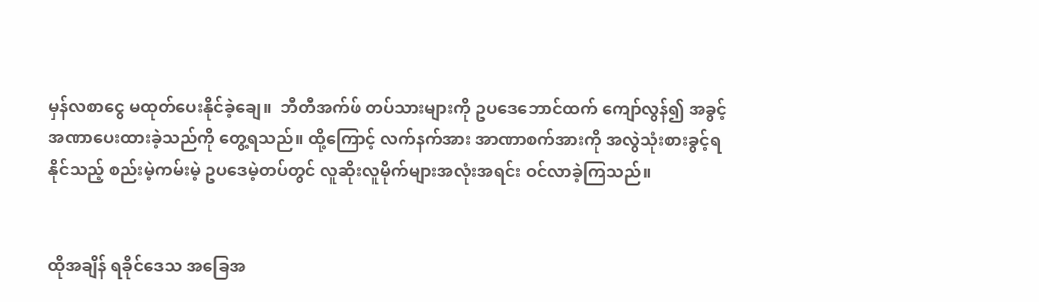မှန်လစာငွေ မထုတ်ပေးနိုင်ခဲ့ချေ။  ဘီတီအက်ဖ် တပ်သားများကို ဥပဒေဘောင်ထက် ကျော်လွန်၍ အခွင့်အဏာပေးထားခဲ့သည်ကို တွေ့ရသည်။ ထို့ကြောင့် လက်နက်အား အာဏာစက်အားကို အလွဲသုံးစားခွင့်ရနိုင်သည့် စည်းမဲ့ကမ်းမဲ့ ဥပဒေမဲ့တပ်တွင် လူဆိုးလူမိုက်များအလုံးအရင်း ဝင်လာခဲ့ကြသည်။


ထိုအချိန် ရခိုင်ဒေသ အခြေအ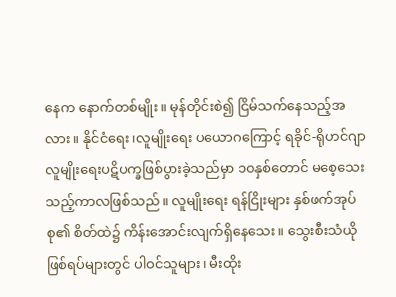နေက နောက်တစ်မျိုး။ မုန်တိုင်းစဲ၍ ငြိမ်သက်နေသည့်အလား။ နိုင်ငံရေး၊လူမျိုးရေး ပယောဂကြောင့် ရခိုင်-ရိုဟင်ဂျာလူမျိုးရေးပဋိပက္ခဖြစ်ပွားခဲ့သည်မှာ ၁၀နှစ်တောင် မစေ့သေးသည့်ကာလဖြစ်သည်။ လူမျိုးရေး ရန်ငြိုးများ နှစ်ဖက်အုပ်စု၏ စိတ်ထဲ၌ ကိန်းအောင်းလျက်ရှိနေသေး။ သွေးစီးသံယို ဖြစ်ရပ်များတွင် ပါဝင်သူများ၊ မီးထိုး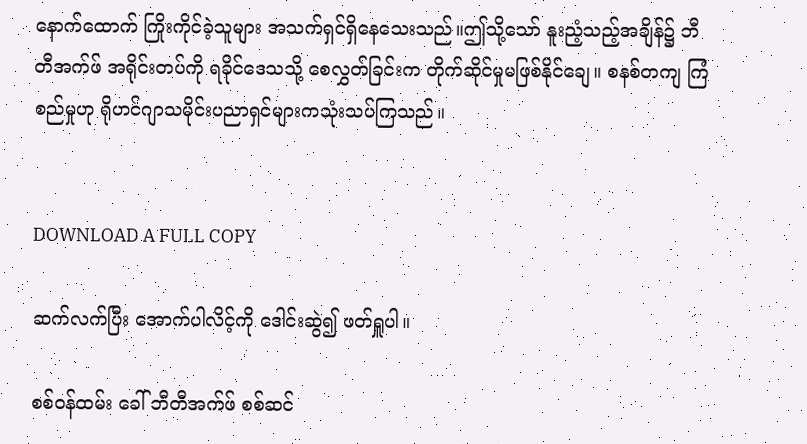နောက်ထောက် ကြိုးကိုင်ခဲ့သူများ အသက်ရှင်ရှိနေသေးသည်။ဤသို့သော် နူးညံ့သည့်အချိန်၌ ဘီတီအက်ဖ် အရိုင်းတပ်ကို ရခိုင်ဒေသသို့ စေလွှတ်ခြင်းက တိုက်ဆိုင်မှုမဖြစ်နိုင်ချေ။ စနစ်တကျ ကြံစည်မှုဟု ရိုဟင်ဂျာသမိုင်းပညာရှင်များကသုံးသပ်ကြသည်။


DOWNLOAD A FULL COPY

ဆက်လက်ပြီး အောက်ပါလိင့်ကို ဒေါင်းဆွဲ၍ ဖတ်ရှူပါ။

စစ်ဝန်ထမ်း ခေါ် ဘီတီအက်ဖ် စစ်ဆင်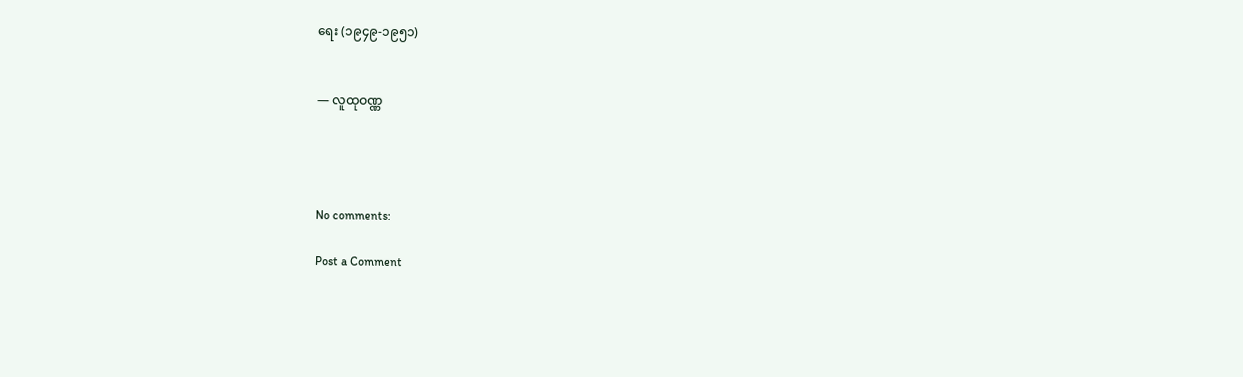ရေး (၁၉၄၉-၁၉၅၁)


— လူထုဝဏ္ဏ




No comments:

Post a Comment